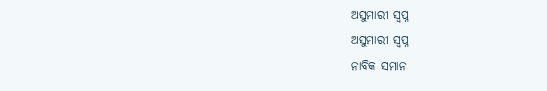ଅସୁମାରୀ ସ୍ୱପ୍ନ
ଅସୁମାରୀ ସ୍ୱପ୍ନ
ନାବିକ ସମାନ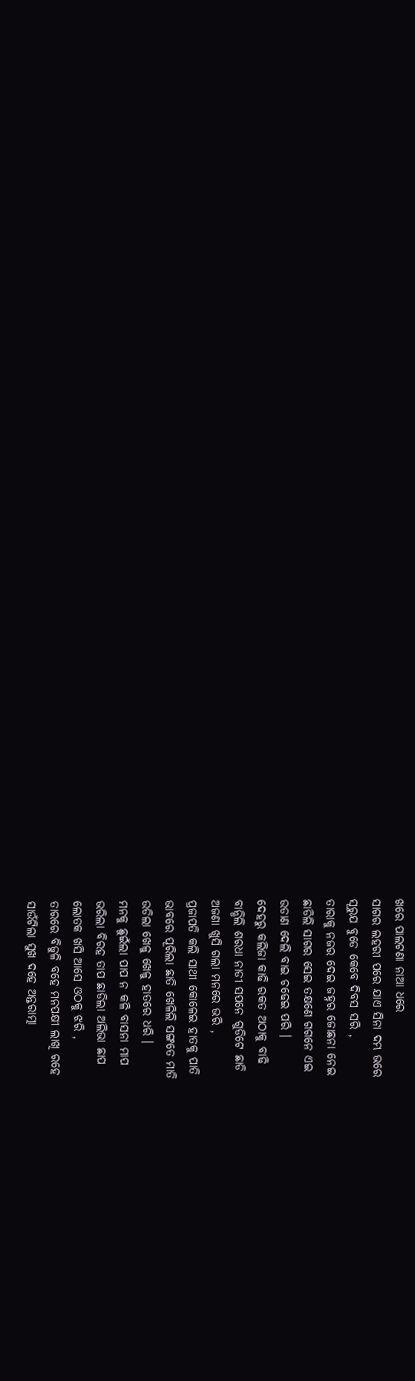ଖରେ ପାଲଟଣା ନାଆ ଧରେ
ସାଗର ଲହରୀ ପରେ ଯାଏ ସିନା ଦମ୍ଭ ଭରେ
ସୂରୁଯ ବୁଡେ କେବେ ଦିବସ ସରି ,
ତାରାକୁ ନଜର ଦେଇ ଜହ୍ନର ଜୋଛନା ନେଇ
ଛାଡିଲି ସାଗର ସେଇ ତକ୍ଷଣେ ଗଗନେ ଏଇ
ଉଡାଣ ଦେଲି ବାଇ ଚଢେଇ ପରି ।
ଦେହରୁ କଲିଜା କାଢି ରକତ ଅଠାକୁ ବାଢି
ବାନ୍ଧିଲି ଶରଧା ନାଡୀ ସପନେ ଗୁଡିଟେ ଛାଡି
ଅଜଣା ଖୁସି ଗଲା ମନରେ ଭରି ,
ପ୍ରଜାପତି କଲି ସାଥୀ କୋଳେଇ ହାତକୁ ପାତି
ଭାବରେ ପୂରିଲା ଛାତି ଖେଳିଲି ସଙ୍ଗତେ ମାତି
ଉଡିଲା ଖେଳୁ ଖେଳୁ ହାତରେ ଧରି ।
ମନକୁ ଛୁଇଁଲା ପାପ ନ କଳି ବାସନା ମାପ
ଭରିଲା ବିରହ ତାପ ଛାଡିଲା ଅଲିଭା ଛାପ
ଲୋତକ ଖସି ଆସେ ଓଠକୁ ଝରି ,
ତାରରେ ବିଜୁଳି ବହେ ମନପକ୍ଷୀ ଲାଖି ରହେ
ସାଉଁଟିଲା ସୁଖ ଦହେ ଅନ୍ତରାତ୍ମା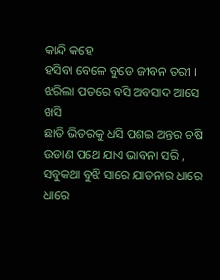କାନ୍ଦି କହେ
ହସିବା ବେଳେ ବୁଡେ ଜୀବନ ତରୀ ।
ଝରିଲା ପତରେ ବସି ଅବସାଦ ଆସେ ଖସି
ଛାତି ଭିତରକୁ ଧସି ପଶଇ ଅନ୍ତର ଚଷି
ଉଡାଣ ପଥେ ଯାଏ ଭାବନା ସରି ,
ସବୁକଥା ବୁଝି ସାରେ ଯାତନାର ଧାରେ ଧାରେ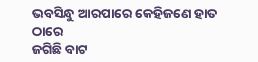ଭବସିନ୍ଧୁ ଆରପାରେ କେହିଜଣେ ହାତ ଠାରେ
ଜଗିଛି ବାଟ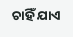ଚାହିଁ ଯାଏ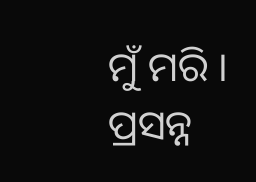ମୁଁ ମରି ।
ପ୍ରସନ୍ନ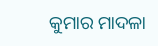କୁମାର ମାଦଳା